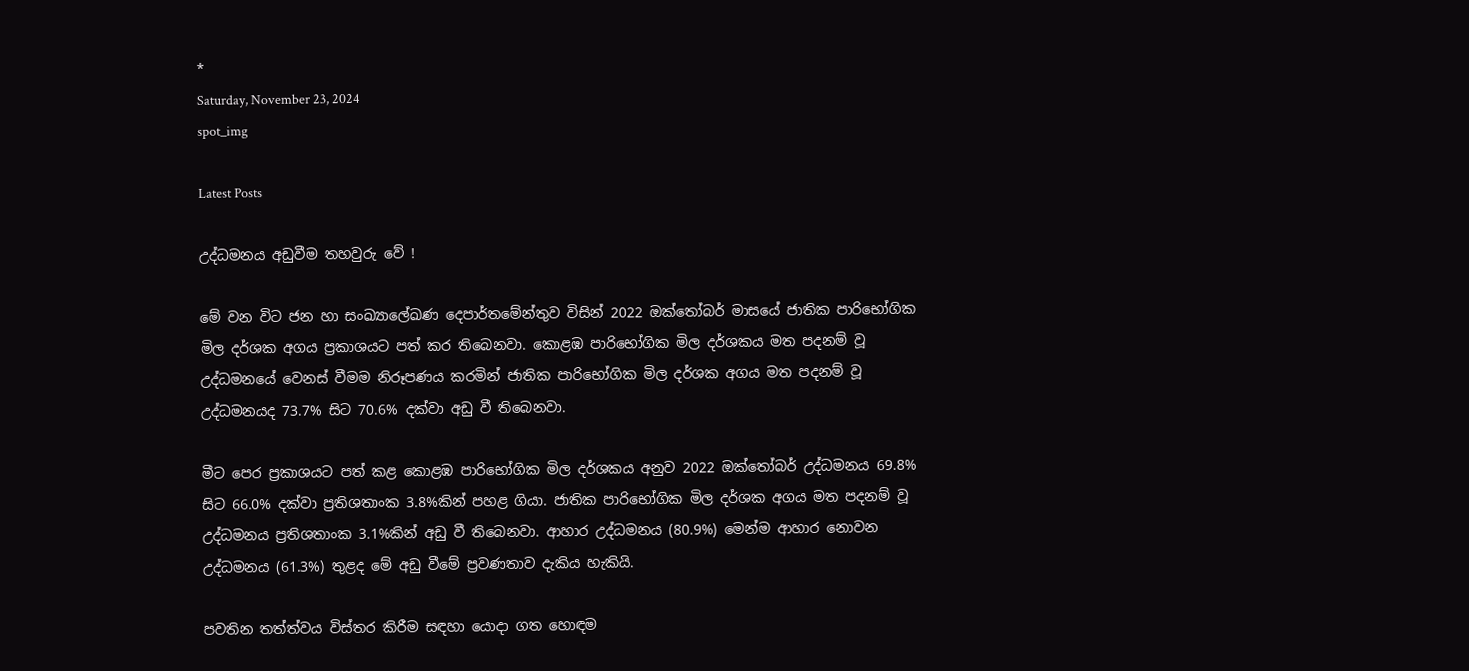*
Saturday, November 23, 2024
spot_img

Latest Posts

උද්ධමනය අඩුවීම තහවුරු වේ !

මේ වන විට ජන හා සංඛ්‍යාලේඛණ දෙපාර්තමේන්තුව විසින් 2022 ඔක්තෝබර් මාසයේ ජාතික පාරිභෝගික මිල දර්ශක අගය ප්‍රකාශයට පත් කර තිබෙනවා. කොළඹ පාරිභෝගික මිල දර්ශකය මත පදනම් වූ උද්ධමනයේ වෙනස් වීමම නිරූපණය කරමින් ජාතික පාරිභෝගික මිල දර්ශක අගය මත පදනම් වූ උද්ධමනයද 73.7% සිට 70.6% දක්වා අඩු වී තිබෙනවා.

මීට පෙර ප්‍රකාශයට පත් කළ කොළඹ පාරිභෝගික මිල දර්ශකය අනුව 2022 ඔක්තෝබර් උද්ධමනය 69.8% සිට 66.0% දක්වා ප්‍රතිශතාංක 3.8%කින් පහළ ගියා. ජාතික පාරිභෝගික මිල දර්ශක අගය මත පදනම් වූ උද්ධමනය ප්‍රතිශතාංක 3.1%කින් අඩු වී තිබෙනවා. ආහාර උද්ධමනය (80.9%) මෙන්ම ආහාර නොවන උද්ධමනය (61.3%) තුළද මේ අඩු වීමේ ප්‍රවණතාව දැකිය හැකියි.

පවතින තත්ත්වය විස්තර කිරීම සඳහා යොදා ගත හොඳම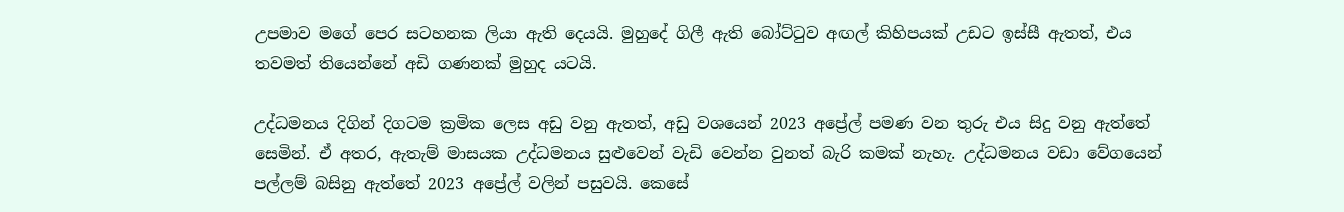උපමාව මගේ පෙර සටහනක ලියා ඇති දෙයයි. මුහුදේ ගිලී ඇති බෝට්ටුව අඟල් කිහිපයක් උඩට ඉස්සී ඇතත්, එය තවමත් තියෙන්නේ අඩි ගණනක් මුහුද යටයි.

උද්ධමනය දිගින් දිගටම ක්‍රමික ලෙස අඩු වනු ඇතත්, අඩු වශයෙන් 2023 අප්‍රේල් පමණ වන තුරු එය සිදු වනු ඇත්තේ සෙමින්. ඒ අතර, ඇතැම් මාසයක උද්ධමනය සුළුවෙන් වැඩි වෙන්න වුනත් බැරි කමක් නැහැ. උද්ධමනය වඩා වේගයෙන් පල්ලම් බසිනු ඇත්තේ 2023 අප්‍රේල් වලින් පසුවයි. කෙසේ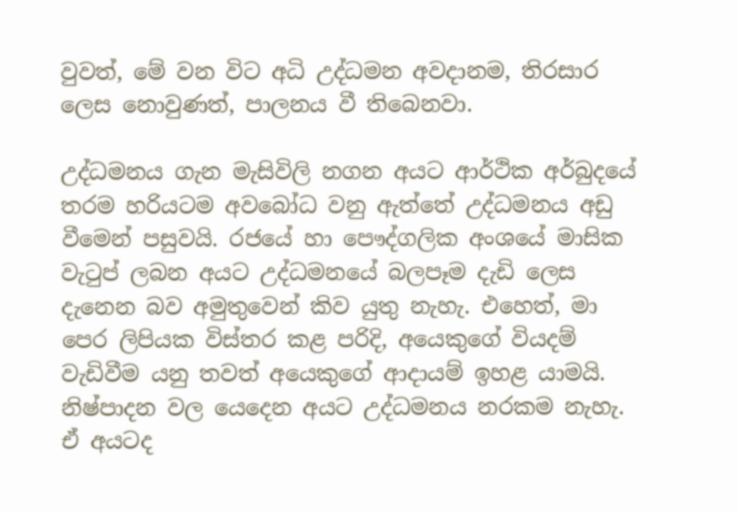වුවත්, මේ වන විට අධි උද්ධමන අවදානම, තිරසාර ලෙස නොවුණත්, පාලනය වී තිබෙනවා.

උද්ධමනය ගැන මැසිවිලි නගන අයට ආර්ථික අර්බුදයේ තරම හරියටම අවබෝධ වනු ඇත්තේ උද්ධමනය අඩු වීමෙන් පසුවයි. රජයේ හා පෞද්ගලික අංශයේ මාසික වැටුප් ලබන අයට උද්ධමනයේ බලපෑම දැඩි ලෙස දැනෙන බව අමුතුවෙන් කිව යුතු නැහැ. එහෙත්, මා පෙර ලිපියක විස්තර කළ පරිදි, අයෙකුගේ වියදම් වැඩිවීම යනු තවත් අයෙකුගේ ආදායම් ඉහළ යාමයි. නිෂ්පාදන වල යෙදෙන අයට උද්ධමනය නරකම නැහැ. ඒ අයටද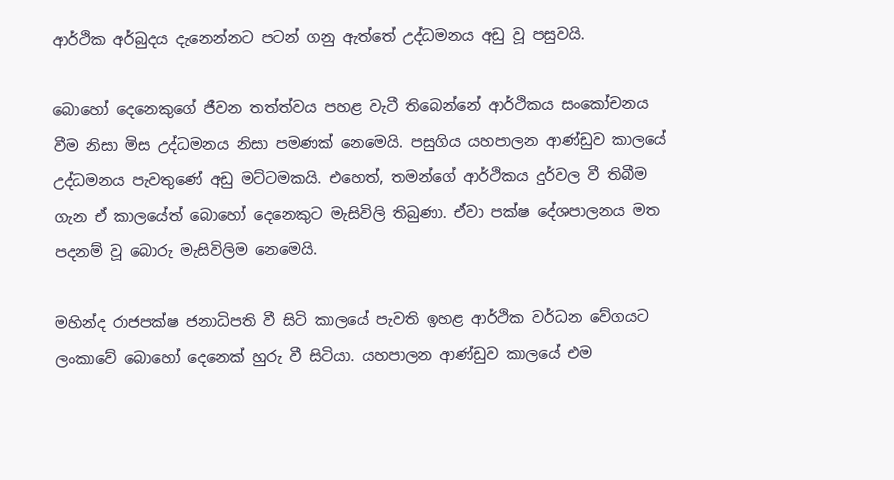ආර්ථික අර්බුදය දැනෙන්නට පටන් ගනු ඇත්තේ උද්ධමනය අඩු වූ පසුවයි.

බොහෝ දෙනෙකුගේ ජීවන තත්ත්වය පහළ වැටී තිබෙන්නේ ආර්ථිකය සංකෝචනය වීම නිසා මිස උද්ධමනය නිසා පමණක් නෙමෙයි. පසුගිය යහපාලන ආණ්ඩුව කාලයේ උද්ධමනය පැවතුණේ අඩු මට්ටමකයි. එහෙත්, තමන්ගේ ආර්ථිකය දුර්වල වී තිබීම ගැන ඒ කාලයේත් බොහෝ දෙනෙකුට මැසිවිලි තිබුණා. ඒවා පක්ෂ දේශපාලනය මත පදනම් වූ බොරු මැසිවිලිම නෙමෙයි.

මහින්ද රාජපක්ෂ ජනාධිපති වී සිටි කාලයේ පැවති ඉහළ ආර්ථික වර්ධන වේගයට ලංකාවේ බොහෝ දෙනෙක් හුරු වී සිටියා. යහපාලන ආණ්ඩුව කාලයේ එම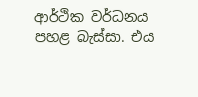ආර්ථික වර්ධනය පහළ බැස්සා. එය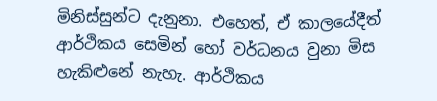මිනිස්සුන්ට දැනුනා. එහෙත්, ඒ කාලයේදීත් ආර්ථිකය සෙමින් හෝ වර්ධනය වුනා මිස හැකිළුනේ නැහැ. ආර්ථිකය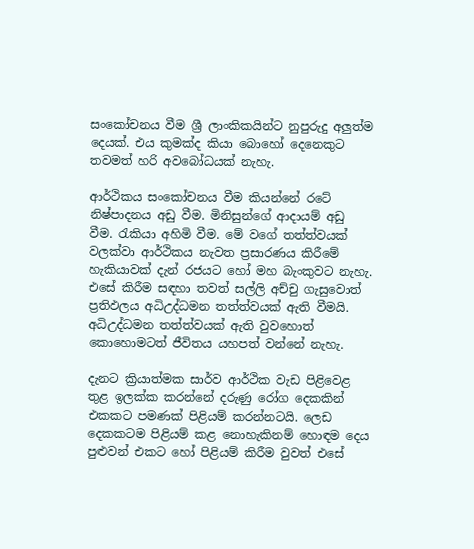සංකෝචනය වීම ශ්‍රී ලාංකිකයින්ට නුපුරුදු අලුත්ම දෙයක්. එය කුමක්ද කියා බොහෝ දෙනෙකුට තවමත් හරි අවබෝධයක් නැහැ.

ආර්ථිකය සංකෝචනය වීම කියන්නේ රටේ නිෂ්පාදනය අඩු වීම. මිනිසුන්ගේ ආදායම් අඩු වීම. රැකියා අහිමි වීම. මේ වගේ තත්ත්වයක් වලක්වා ආර්ථිකය නැවත ප්‍රසාරණය කිරීමේ හැකියාවක් දැන් රජයට හෝ මහ බැංකුවට නැහැ. එසේ කිරීම සඳහා තවත් සල්ලි අච්චු ගැසුවොත් ප්‍රතිඵලය අධිඋද්ධමන තත්ත්වයක් ඇති වීමයි. අධිඋද්ධමන තත්ත්වයක් ඇති වුවහොත් කොහොමටත් ජීවිතය යහපත් වන්නේ නැහැ.

දැනට ක්‍රියාත්මක සාර්ව ආර්ථික වැඩ පිළිවෙළ තුළ ඉලක්ක කරන්නේ දරුණු රෝග දෙකකින් එකකට පමණක් පිළියම් කරන්නටයි. ලෙඩ දෙකකටම පිළියම් කළ නොහැකිනම් හොඳම දෙය පුළුවන් එකට හෝ පිළියම් කිරීම වුවත් එසේ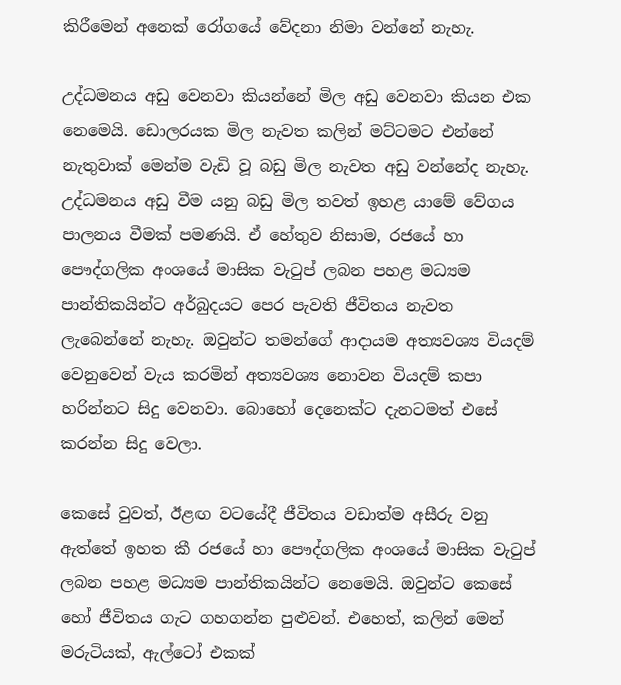කිරීමෙන් අනෙක් රෝගයේ වේදනා නිමා වන්නේ නැහැ.

උද්ධමනය අඩු වෙනවා කියන්නේ මිල අඩු වෙනවා කියන එක නෙමෙයි. ඩොලරයක මිල නැවත කලින් මට්ටමට එන්නේ නැතුවාක් මෙන්ම වැඩි වූ බඩු මිල නැවත අඩු වන්නේද නැහැ. උද්ධමනය අඩු වීම යනු බඩු මිල තවත් ඉහළ යාමේ වේගය පාලනය වීමක් පමණයි. ඒ හේතුව නිසාම, රජයේ හා පෞද්ගලික අංශයේ මාසික වැටුප් ලබන පහළ මධ්‍යම පාන්තිකයින්ට අර්බුදයට පෙර පැවති ජීවිතය නැවත ලැබෙන්නේ නැහැ. ඔවුන්ට තමන්ගේ ආදායම අත්‍යවශ්‍ය වියදම් වෙනුවෙන් වැය කරමින් අත්‍යවශ්‍ය නොවන වියදම් කපා හරින්නට සිදු වෙනවා. බොහෝ දෙනෙක්ට දැනටමත් එසේ කරන්න සිදු වෙලා.

කෙසේ වුවත්, ඊළඟ වටයේදී ජීවිතය වඩාත්ම අසීරු වනු ඇත්තේ ඉහත කී රජයේ හා පෞද්ගලික අංශයේ මාසික වැටුප් ලබන පහළ මධ්‍යම පාන්තිකයින්ට නෙමෙයි. ඔවුන්ට කෙසේ හෝ ජීවිතය ගැට ගහගන්න පුළුවන්. එහෙත්, කලින් මෙන් මරුටියක්, ඇල්ටෝ එකක්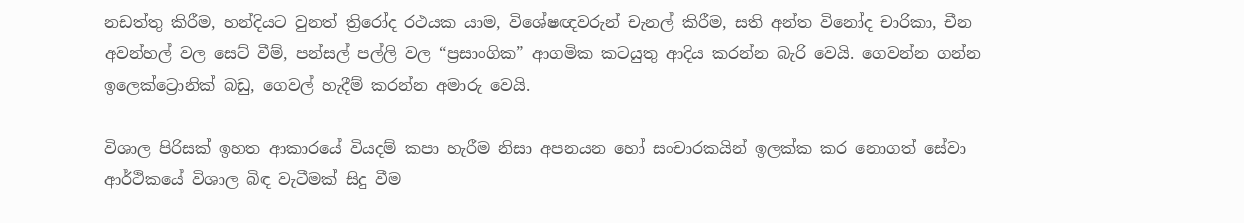නඩත්තු කිරීම, හන්දියට වුනත් ත්‍රිරෝද රථයක යාම, විශේෂඥවරුන් චැනල් කිරීම, සති අන්ත විනෝද චාරිකා, චීන අවන්හල් වල සෙට් වීම්, පන්සල් පල්ලි වල “ප්‍රසාංගික” ආගමික කටයුතු ආදිය කරන්න බැරි වෙයි. ගෙවන්න ගන්න ඉලෙක්ට්‍රොනික් බඩු, ගෙවල් හැදීම් කරන්න අමාරු වෙයි.

විශාල පිරිසක් ඉහත ආකාරයේ වියදම් කපා හැරීම නිසා අපනයන හෝ සංචාරකයින් ඉලක්ක කර නොගත් සේවා ආර්ථිකයේ විශාල බිඳ වැටීමක් සිදු වීම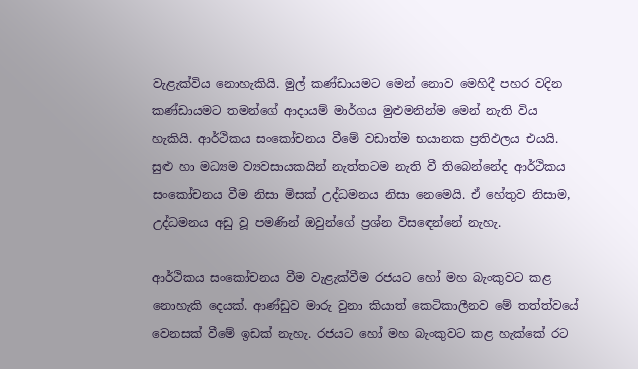වැළැක්විය නොහැකියි. මුල් කණ්ඩායමට මෙන් නොව මෙහිදී පහර වදින කණ්ඩායමට තමන්ගේ ආදායම් මාර්ගය මුළුමනින්ම මෙන් නැති විය හැකියි. ආර්ථිකය සංකෝචනය වීමේ වඩාත්ම භයානක ප්‍රතිඵලය එයයි. සුළු හා මධ්‍යම ව්‍යවසායකයින් නැත්තටම නැති වී තිබෙන්නේද ආර්ථිකය සංකෝචනය වීම නිසා මිසක් උද්ධමනය නිසා නෙමෙයි. ඒ හේතුව නිසාම, උද්ධමනය අඩු වූ පමණින් ඔවුන්ගේ ප්‍රශ්න විසඳෙන්නේ නැහැ.

ආර්ථිකය සංකෝචනය වීම වැළැක්වීම රජයට හෝ මහ බැංකුවට කළ නොහැකි දෙයක්. ආණ්ඩුව මාරු වුනා කියාත් කෙටිකාලීනව මේ තත්ත්වයේ වෙනසක් වීමේ ඉඩක් නැහැ. රජයට හෝ මහ බැංකුවට කළ හැක්කේ රට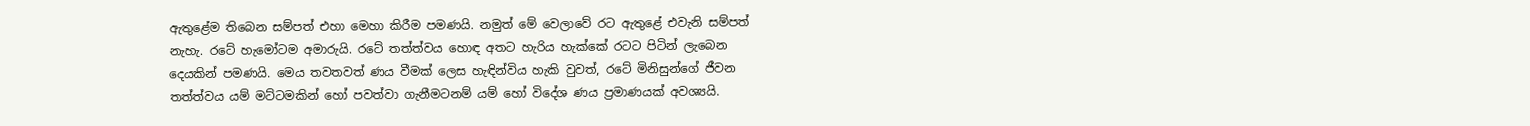ඇතුළේම තිබෙන සම්පත් එහා මෙහා කිරීම පමණයි. නමුත් මේ වෙලාවේ රට ඇතුළේ එවැනි සම්පත් නැහැ. රටේ හැමෝටම අමාරුයි. රටේ තත්ත්වය හොඳ අතට හැරිය හැක්කේ රටට පිටින් ලැබෙන දෙයකින් පමණයි. මෙය තවතවත් ණය වීමක් ලෙස හැඳින්විය හැකි වුවත්, රටේ මිනිසුන්ගේ ජීවන තත්ත්වය යම් මට්ටමකින් හෝ පවත්වා ගැනීමටනම් යම් හෝ විදේශ ණය ප්‍රමාණයක් අවශ්‍යයි.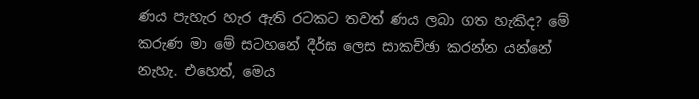ණය පැහැර හැර ඇති රටකට තවත් ණය ලබා ගත හැකිද? මේ කරුණ මා මේ සටහනේ දීර්ඝ ලෙස සාකච්ඡා කරන්න යන්නේ නැහැ. එහෙත්, මෙය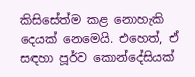කිසිසේත්ම කළ නොහැකි දෙයක් නෙමෙයි. එහෙත්, ඒ සඳහා පූර්ව කොන්දේසියක්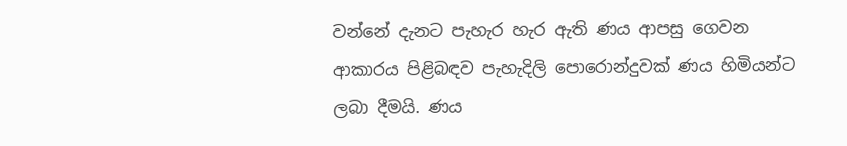වන්නේ දැනට පැහැර හැර ඇති ණය ආපසු ගෙවන ආකාරය පිළිබඳව පැහැදිලි පොරොන්දුවක් ණය හිමියන්ට ලබා දීමයි. ණය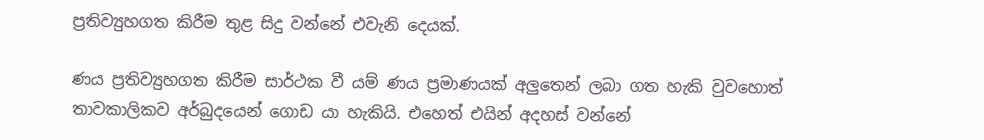ප්‍රතිව්‍යුහගත කිරීම තුළ සිදු වන්නේ එවැනි දෙයක්.

ණය ප්‍රතිව්‍යුහගත කිරීම සාර්ථක වී යම් ණය ප්‍රමාණයක් අලුතෙන් ලබා ගත හැකි වුවහොත් තාවකාලිකව අර්බුදයෙන් ගොඩ යා හැකියි. එහෙත් එයින් අදහස් වන්නේ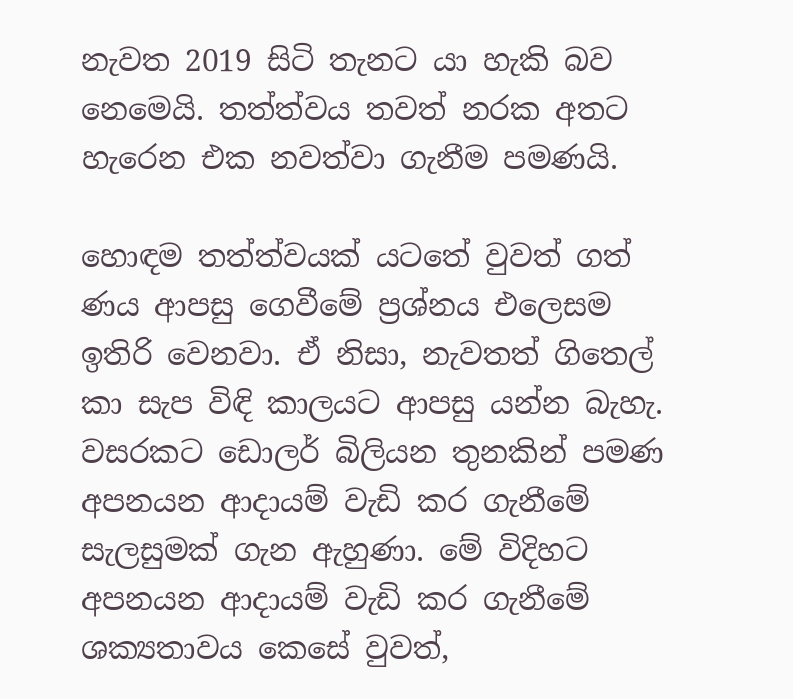නැවත 2019 සිටි තැනට යා හැකි බව නෙමෙයි. තත්ත්වය තවත් නරක අතට හැරෙන එක නවත්වා ගැනීම පමණයි.

හොඳම තත්ත්වයක් යටතේ වුවත් ගත් ණය ආපසු ගෙවීමේ ප්‍රශ්නය එලෙසම ඉතිරි වෙනවා. ඒ නිසා, නැවතත් ගිතෙල් කා සැප විඳි කාලයට ආපසු යන්න බැහැ. වසරකට ඩොලර් බිලියන තුනකින් පමණ අපනයන ආදායම් වැඩි කර ගැනීමේ සැලසුමක් ගැන ඇහුණා. මේ විදිහට අපනයන ආදායම් වැඩි කර ගැනීමේ ශක්‍යතාවය කෙසේ වුවත්,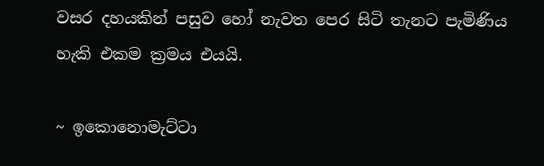වසර දහයකින් පසුව හෝ නැවත පෙර සිටි තැනට පැමිණිය හැකි එකම ක්‍රමය එයයි.

~ ඉකොනොමැට්ටා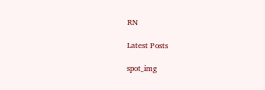RN

Latest Posts

spot_img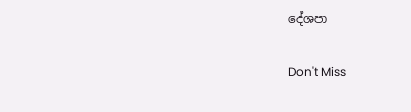දේශපා

Don't Miss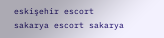eskişehir escort sakarya escort sakarya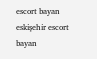escort bayan eskişehir escort bayan